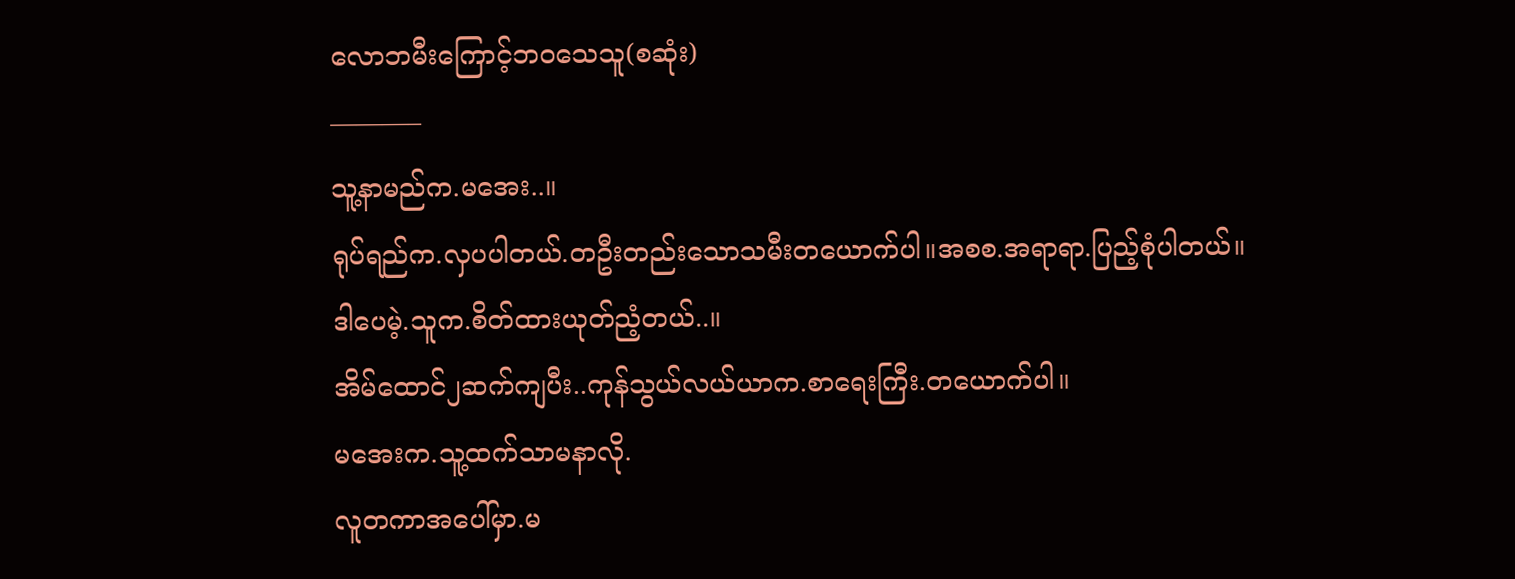လောဘမီးကြောင့်ဘဝသေသူ(စဆုံး)
———–
သူ့နာမည်က.မအေး..။
ရုပ်ရည်က.လှပပါတယ်.တဦးတည်းသောသမီးတယောက်ပါ။အစစ.အရာရာ.ပြည့်စုံပါတယ်။
ဒါပေမဲ့.သူက.စိတ်ထားယုတ်ညံ့တယ်..။
အိမ်ထောင်၂ဆက်ကျပီး..ကုန်သွယ်လယ်ယာက.စာရေးကြီး.တယောက်ပါ။
မအေးက.သူ့ထက်သာမနာလို.
လူတကာအပေါ်မှာ.မ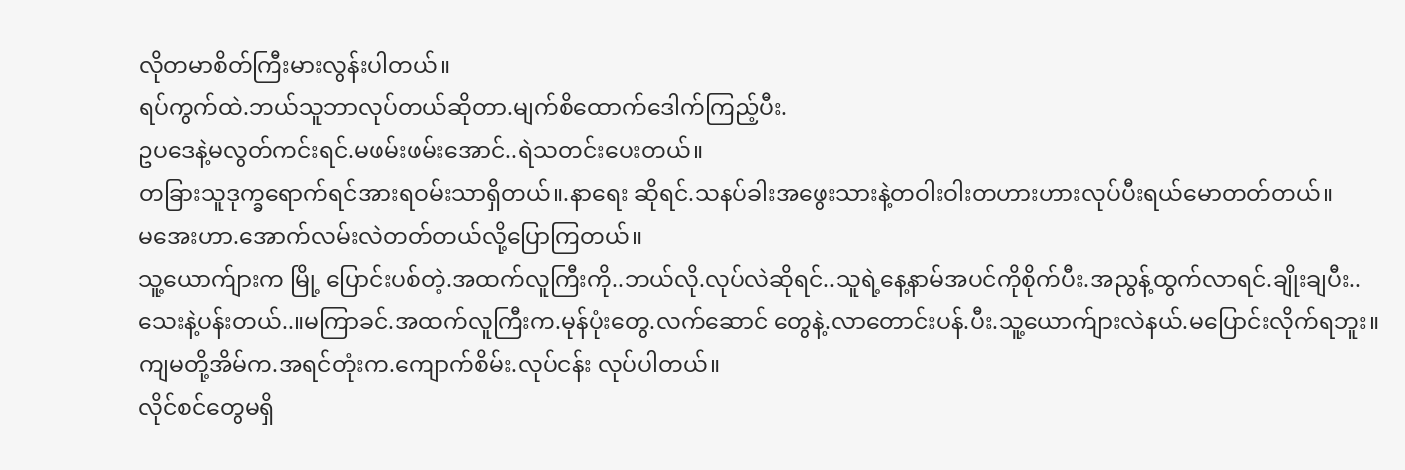လိုတမာစိတ်ကြီးမားလွန်းပါတယ်။
ရပ်ကွက်ထဲ.ဘယ်သူဘာလုပ်တယ်ဆိုတာ.မျက်စိထောက်ဒေါက်ကြည့်ပီး.
ဥပဒေနဲ့မလွတ်ကင်းရင်.မဖမ်းဖမ်းအောင်..ရဲသတင်းပေးတယ်။
တခြားသူဒုက္ခရောက်ရင်အားရဝမ်းသာရှိတယ်။.နာရေး ဆိုရင်.သနပ်ခါးအဖွေးသားနဲ့တဝါးဝါးတဟားဟားလုပ်ပီးရယ်မောတတ်တယ်။
မအေးဟာ.အောက်လမ်းလဲတတ်တယ်လို့ပြောကြတယ်။
သူ့ယောက်ျားက မြို့ ပြောင်းပစ်တဲ့.အထက်လူကြီးကို..ဘယ်လို.လုပ်လဲဆိုရင်..သူရဲ့နေ့နာမ်အပင်ကိုစိုက်ပီး.အညွန့်ထွက်လာရင်.ချိုးချပီး..သေးနဲ့ပန်းတယ်..။မကြာခင်.အထက်လူကြီးက.မုန်ပုံးတွေ.လက်ဆောင် တွေနဲ့.လာတောင်းပန်.ပီး.သူ့ယောက်ျားလဲနယ်.မပြောင်းလိုက်ရဘူး။
ကျမတို့အိမ်က.အရင်တုံးက.ကျောက်စိမ်း.လုပ်ငန်း လုပ်ပါတယ်။
လိုင်စင်တွေမရှိ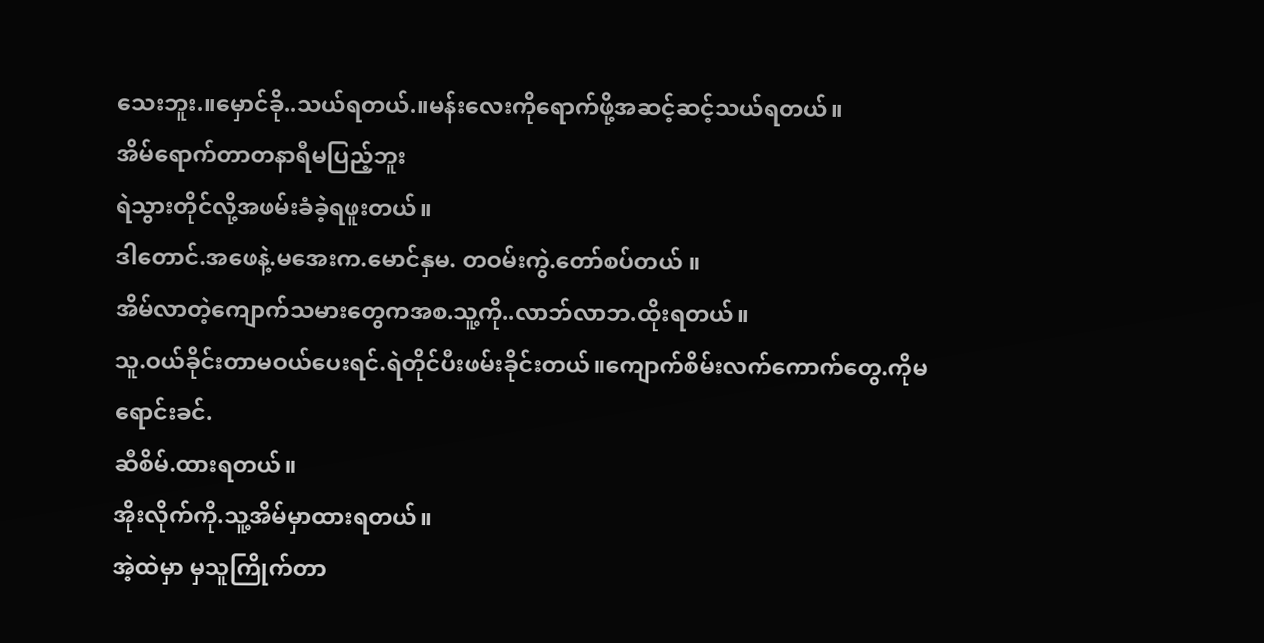သေးဘူး.။မှောင်ခို..သယ်ရတယ်.။မန်းလေးကိုရောက်ဖို့အဆင့်ဆင့်သယ်ရတယ်။
အိမ်ရောက်တာတနာရီမပြည့်ဘူး
ရဲသွားတိုင်လို့အဖမ်းခံခဲ့ရဖူးတယ်။
ဒါတောင်.အဖေနဲ့.မအေးက.မောင်နှမ. တဝမ်းကွဲ.တော်စပ်တယ် ။
အိမ်လာတဲ့ကျောက်သမားတွေကအစ.သူ့ကို..လာဘ်လာဘ.ထိုးရတယ်။
သူ.ဝယ်ခိုင်းတာမဝယ်ပေးရင်.ရဲတိုင်ပီးဖမ်းခိုင်းတယ်။ကျောက်စိမ်းလက်ကောက်တွေ.ကိုမရောင်းခင်.
ဆီစိမ်.ထားရတယ်။
အိုးလိုက်ကို.သူ့အိမ်မှာထားရတယ်။
အဲ့ထဲမှာ မှသူကြိုက်တာ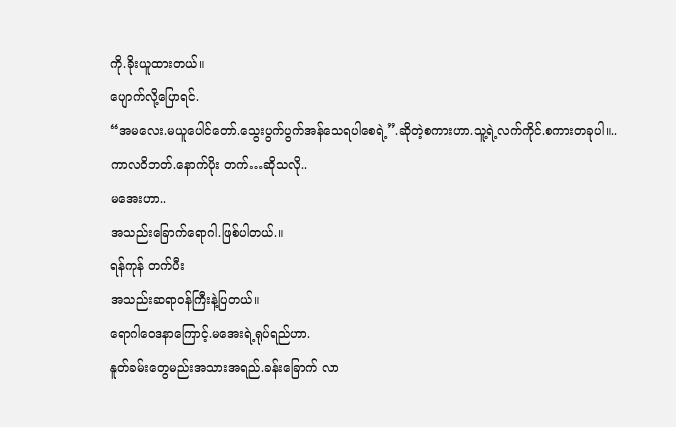ကို.ခိုးယူထားတယ်။
ပျောက်လို့ပြောရင်.
“အမလေး.မယူပေါင်တော်.သွေးပွက်ပွက်အန်သေရပါစေရဲ့”.ဆိုတဲ့စကားဟာ.သူ့ရဲ့လက်ကိုင်.စကားတခုပါ။..
ကာလဝိဘတ်.နောက်ပိုး တက်…ဆိုသလို..
မအေးဟာ..
အသည်းခြောက်ရောဂါ.ဖြစ်ပါတယ်.။
ရန်ကုန် တက်ပီး
အသည်းဆရာဝန်ကြီးနဲ့ပြတယ်။
ရောဂါဝေဒနာကြောင့်.မအေးရဲ့ရုပ်ရည်ဟာ.
နူတ်ခမ်းတွေမည်းအသားအရည်.ခန်းခြောက် လာ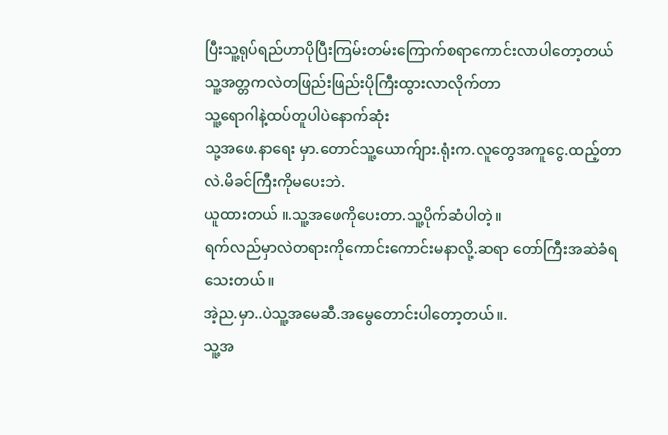ပြီးသူ့ရုပ်ရည်ဟာပိုပြီးကြမ်းတမ်းကြောက်စရာကောင်းလာပါတော့တယ်
သူ့အတ္တကလဲတဖြည်းဖြည်းပိုကြီးထွားလာလိုက်တာ
သူ့ရောဂါနဲ့ထပ်တူပါပဲနောက်ဆုံး
သု့အဖေ.နာရေး မှာ.တောင်သူ့ယောက်ျား.ရုံးက.လူတွေအကူငွေ.ထည့်တာလဲ.မိခင်ကြီးကိုမပေးဘဲ.
ယူထားတယ် ။.သူ့အဖေကိုပေးတာ.သူ့ပိုက်ဆံပါတဲ့။
ရက်လည်မှာလဲတရားကိုကောင်းကောင်းမနာလို့.ဆရာ တော်ကြီးအဆဲခံရသေးတယ်။
အဲ့ည.မှာ..ပဲသူ့အမေဆီ.အမွေတောင်းပါတော့တယ်။.
သူ့အ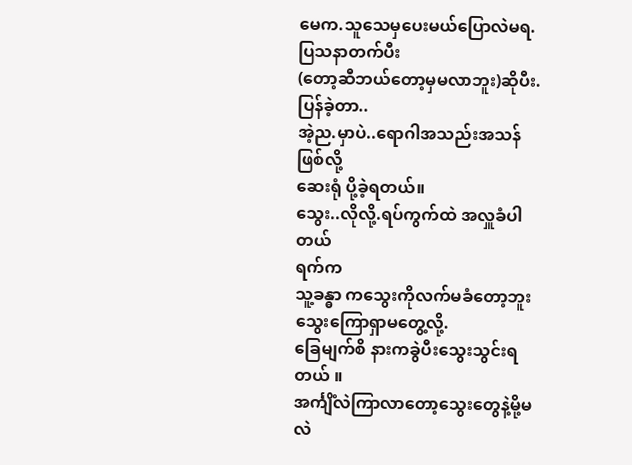မေက.သူသေမှပေးမယ်ပြောလဲမရ.
ပြသနာတက်ပီး
(တော့ဆီဘယ်တော့မှမလာဘူး)ဆိုပီး.ပြန်ခဲ့တာ..
အဲ့ည.မှာပဲ..ရောဂါအသည်းအသန် ဖြစ်လို့
ဆေးရုံ ပို့ခဲ့ရတယ်။
သွေး..လိုလို့.ရပ်ကွက်ထဲ အလှူခံပါတယ်
ရက်က
သူ့ခန္ဓာ ကသွေးကိုလက်မခံတော့ဘူး
သွေးကြောရှာမတွေ့လို့.
ခြေမျက်စိ နားကခွဲပီးသွေးသွင်းရတယ် ။
အင်္ကျိံလဲကြာလာတော့သွေးတွေနဲ့မို့မလဲ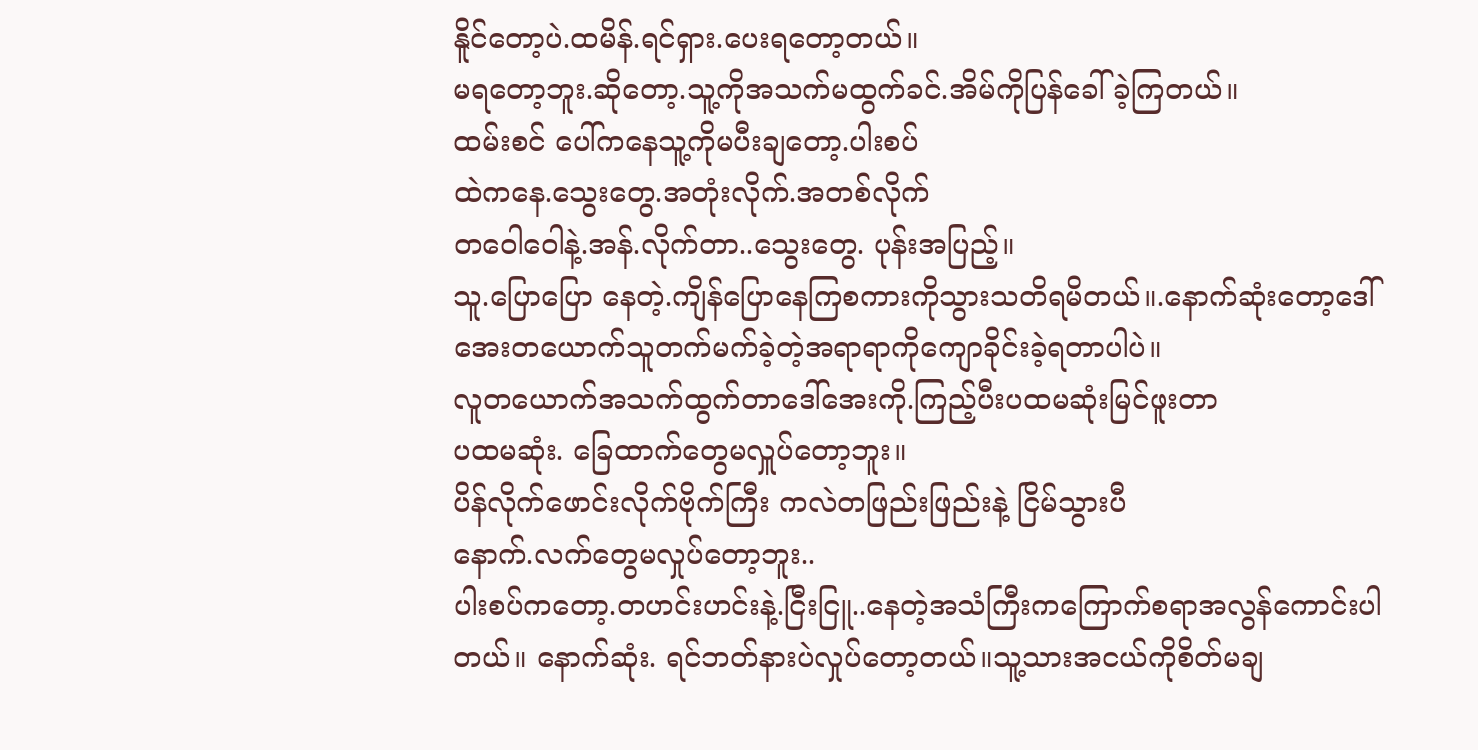နိူင်တော့ပဲ.ထမိန်.ရင်ရှား.ပေးရတော့တယ်။
မရတော့ဘူး.ဆိုတော့.သူ့ကိုအသက်မထွက်ခင်.အိမ်ကိုပြန်ခေါ်ခဲ့ကြတယ်။
ထမ်းစင် ပေါ်ကနေသူ့ကိုမပီးချတော့.ပါးစပ်
ထဲကနေ.သွေးတွေ.အတုံးလိုက်.အတစ်လိုက်
တဝေါဝေါနဲ့.အန်.လိုက်တာ..သွေးတွေ. ပုန်းအပြည့်။
သူ.ပြောပြော နေတဲ့.ကျိန်ပြောနေကြစကားကိုသွားသတိရမိတယ်။.နောက်ဆုံးတော့ဒေါ်အေးတယောက်သူတက်မက်ခဲ့တဲ့အရာရာကိုကျောခိုင်းခဲ့ရတာပါပဲ။
လူတယောက်အသက်ထွက်တာဒေါ်အေးကို.ကြည့်ပီးပထမဆုံးမြင်ဖူးတာ
ပထမဆုံး. ခြေထာက်တွေမလှူပ်တော့ဘူး။
ပိန်လိုက်ဖောင်းလိုက်ဗိုက်ကြီး ကလဲတဖြည်းဖြည်းနဲ့ ငြိမ်သွားပီ
နောက်.လက်တွေမလှုပ်တော့ဘူး..
ပါးစပ်ကတော့.တဟင်းဟင်းနဲ့.ငြီးငြူ..နေတဲ့အသံကြီးကကြောက်စရာအလွန်ကောင်းပါတယ်။ နောက်ဆုံး. ရင်ဘတ်နားပဲလှုပ်တော့တယ်။သူ့သားအငယ်ကိုစိတ်မချ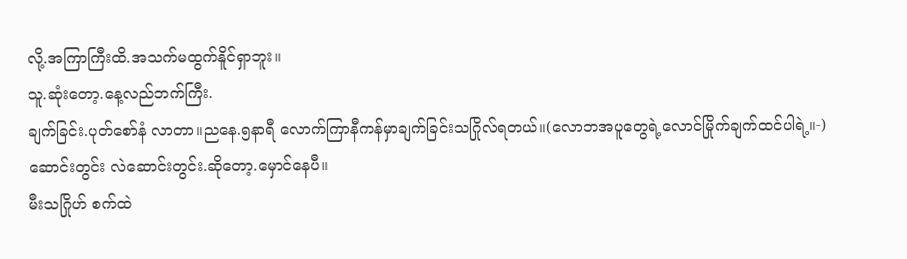လို့.အကြာကြီးထိ.အသက်မထွက်နိူင်ရှာဘူး။
သူ.ဆုံးတော့.နေ့လည်ဘက်ကြီး.
ချက်ခြင်း.ပုတ်စော်နံ လာတာ။ညနေ.၅နာရီ လောက်ကြာနီကန်မှာချက်ခြင်းသဂြိုလ်ရတယ်။(လောဘအပူတွေရဲ့လောင်မြိုက်ချက်ထင်ပါရဲ့။-)
ဆောင်းတွင်း လဲဆောင်းတွင်း.ဆိုတော့.မှောင်နေပီ။
မီးသဂြိုဟ် စက်ထဲ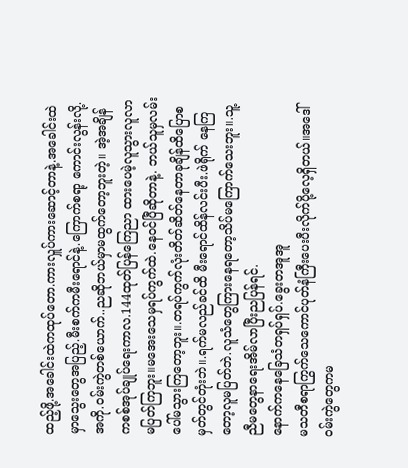ထည့်ဖို့.အခေါင်းထဲကထုပ်တော.ကားလှူပ်ကားဆောင့်တာနဲ့.အခေါင်းထဲမှာသွေးတွေအပြည့်.မီးစက်ကမီးရောင်နဲ့.ကြောက်စရာ့ ကောင်းလွန်းလို့.အကို.ဝမ်းကွဲတစ်ယောက်..ညဆိုဘယ်မှာမထွက်တော့ဘူးတဲ့။ အဲ့အချိန် ကစစ်အုပ်ချုပ်ရေးကာလ.144ထုတ်ပြန်ကြေညာ ထားပေမဲ့လူသွားလူလာမပြတ်ကြဘူး။မအေးသေမှရပ်ကွက်ထဲ.နေဝင်ပြီဆိုတာနဲ့. ဘယ်သူမှလမ်းပေါ်မသွားကြတော့ဘူး။.တရပ်ကွက်လုံးတိတ်ဆိတ်နေတာခုချိန်ထိပြောစမှတ်တွင်တုံးဘဲ။.ရက်မလည်ခင်ထိ မီးရောင်ထိန်လင်းပီး.ဖဲရိုက် နေကြတော့လူမပြတ်ဘဲ.လူသံတွေကြားနေရတော့သိပ်မကြောက်သေးဘူး။.သူ့ညီမတွေနာရေးအိမ်လာပြီးညပြန်ရင်.
နောက်ကနေခြေသံတရှပ်ရှပ်.ခွေးတအူအူ
မသတီစရာကြွက်သေကောင်ပုတ်နံကြီးပေးပီးလိုက်ပို့လေ့ရှိတယ်။အဒေါ်ဝမ်းကွဲတွေကမ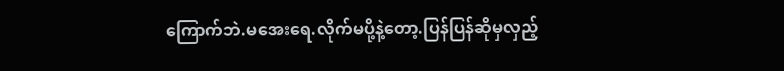ကြောက်ဘဲ.မအေးရေ.လိုက်မပို့နဲ့တော့.ပြန်ပြန်ဆိုမှလှည့်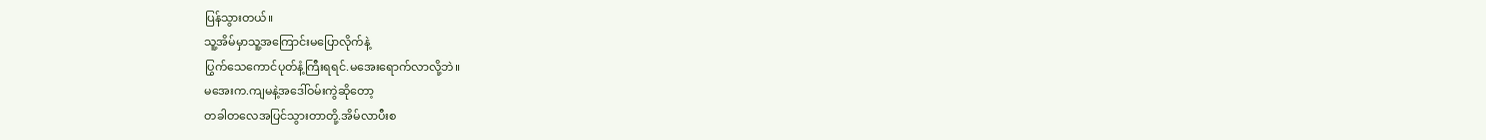ပြန်သွားတယ်။
သူ့အိမ်မှာသူ့အကြောင်းမပြောလိုက်နဲ့
ပြွက်သေကောင်ပုတ်နံ့ကြီးရရင်.မအေးရောက်လာလို့ဘဲ။
မအေးက.ကျမနဲ့အဒေါ်ဝမ်းကွဲဆိုတော့
တခါတလေအပြင်သွားတာတို့.အိမ်လာပီးစ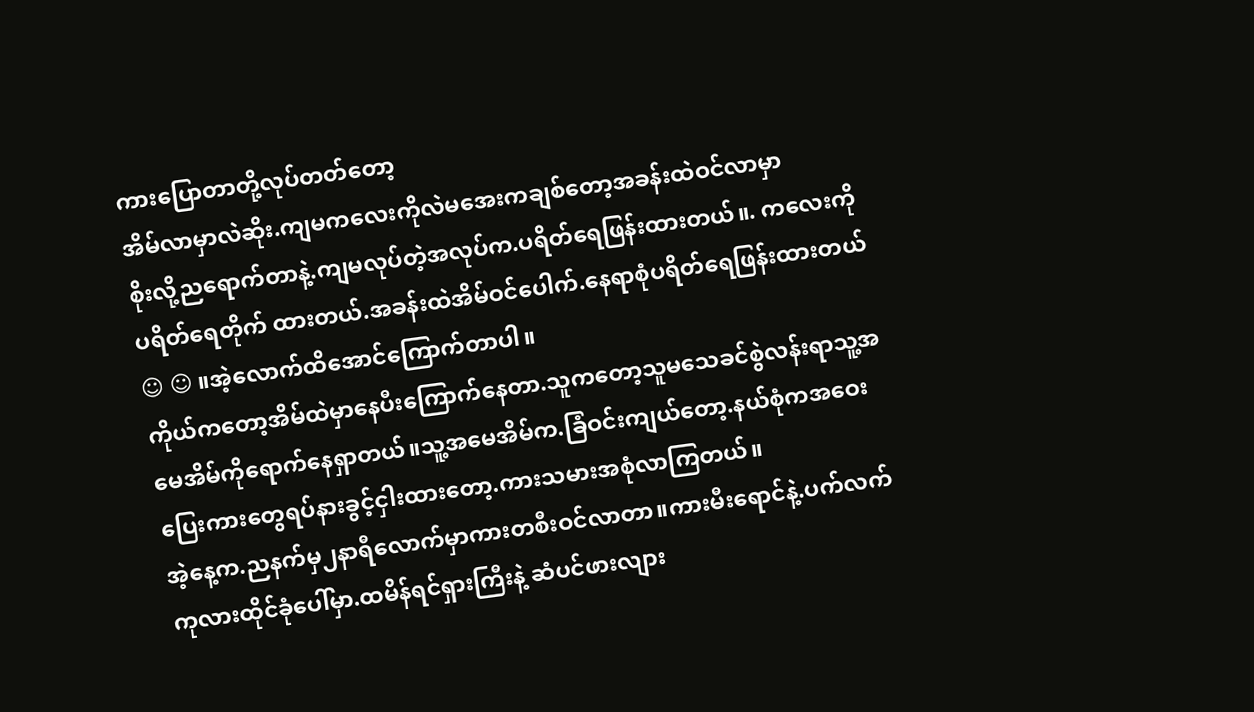ကားပြောတာတို့လုပ်တတ်တော့
အိမ်လာမှာလဲဆိုး.ကျမကလေးကိုလဲမအေးကချစ်တော့အခန်းထဲဝင်လာမှာ
စိုးလို့ညရောက်တာနဲ့.ကျမလုပ်တဲ့အလုပ်က.ပရိတ်ရေဖြန်းထားတယ်။. ကလေးကိုပရိတ်ရေတိုက် ထားတယ်.အခန်းထဲအိမ်ဝင်ပေါက်.နေရာစုံပရိတ်ရေဖြန်းထားတယ်☺ ☺ ။အဲ့လောက်ထိအောင်ကြောက်တာပါ။
ကိုယ်ကတော့အိမ်ထဲမှာနေပီးကြောက်နေတာ.သူကတော့သူမသေခင်စွဲလန်းရာသူ့အမေအိမ်ကိုရောက်နေရှာတယ်။သူ့အမေအိမ်က.ခြံဝင်းကျယ်တော့.နယ်စုံကအဝေးပြေးကားတွေရပ်နားခွင့်ငှါးထားတော့.ကားသမားအစုံလာကြတယ်။
အဲ့နေ့က.ညနက်မှ၂နာရီလောက်မှာကားတစီးဝင်လာတာ။ကားမီးရောင်နဲ့.ပက်လက်ကုလားထိုင်ခုံပေါ်မှာ.ထမိန်ရင်ရှားကြီးနဲ့ ဆံပင်ဖားလျား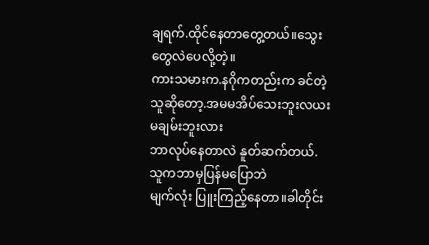ချရက်.ထိုင်နေတာတွေ့တယ်။သွေးတွေလဲပေလို့တဲ့။
ကားသမားက.နဂိုကတည်းက ခင်တဲ့သူဆိုတော့.အမမအိပ်သေးဘူးလယး
မချမ်းဘူးလား
ဘာလုပ်နေတာလဲ နူတ်ဆက်တယ်. သူကဘာမှပြန်မပြောဘဲ
မျက်လုံး ပြူးကြည့်နေတာ။ခါတိုင်း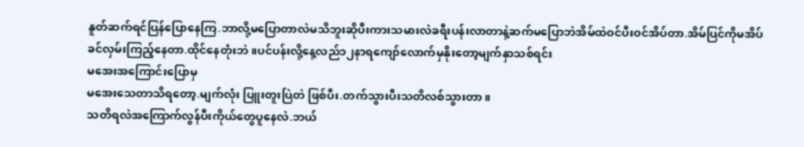နူတ်ဆက်ရင်ပြန်ပြောနေကြ.ဘာလို့မပြောတာလဲမသိဘူးဆိုပီးကားသမားလဲခရီးပန်းလာတာနဲ့ဆက်မပြောဘဲအိမ်ထဲဝင်ပီးဝင်အိပ်တာ.အိမ်ပြင်ကိုမအိပ်ခင်လှမ်းကြည့်နေတာ.ထိုင်နေတုံးဘဲ။ပင်ပန်းလို့နေ့လည်၁၂နာရကျော်လောက်မှနိုးတော့မျက်နှာသစ်ရင်း
မအေးအကြောင်းပြောမှ
မအေးသေတာသိရတော့.မျက်လုံး ပြူးတူးပြဲတဲ ဖြစ်ပီး.တက်သွားပီးသတိလစ်သွားတာ။
သတိရလဲအကြောက်လွန်ပီးကိုယ်တွေပူနေလဲ.ဘယ်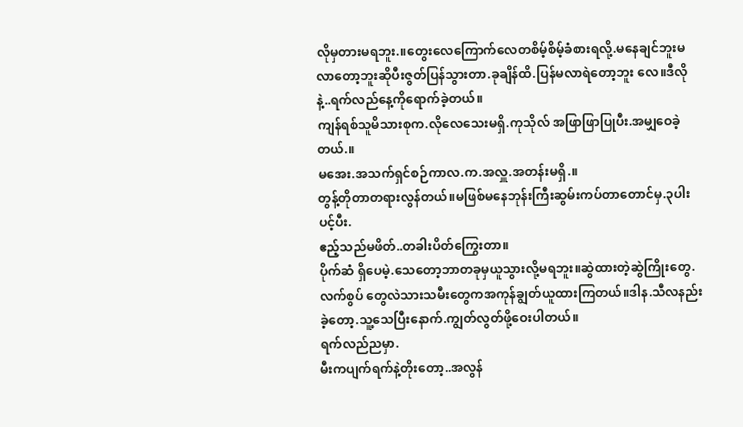လိုမှတားမရဘူး.။တွေးလေကြောက်လေတစိမ့်စိမ့်ခံစားရလို့.မနေချင်ဘူးမလာတော့ဘူးဆိုပီးဇွတ်ပြန်သွားတာ.ခုချိန်ထိ.ပြန်မလာရဲတော့ဘူး လေ။ဒီလိုနဲ့..ရက်လည်နေ့ကိုရောက်ခဲ့တယ်။
ကျန်ရစ်သူမိသားစုက.လိုလေသေးမရှိ.ကုသိုလ် အဖြာဖြာပြုပီး.အမျှဝေခဲ့တယ်.။
မအေး.အသက်ရှင်စဉ်ကာလ.က.အလှူ.အတန်းမရှိ.။
တွန့်တိုတာတရားလွန်တယ်။မဖြစ်မနေဘုန်းကြီးဆွမ်းကပ်တာတောင်မှ.၃ပါးပင့်ပီး.
ဧည့်သည်မဖိတ်..တခါးပိတ်ကြွေးတာ။
ပိုက်ဆံ ရှိပေမဲ့.သေတော့ဘာတခုမှယူသွားလို့မရဘူး။ဆွဲထားတဲ့ဆွဲကြိုးတွေ.လက်စွပ် တွေလဲသားသမီးတွေကအကုန်ချွတ်ယူထားကြတယ်။ဒါန.သီလနည်းခဲ့တော့.သူ့သေပြီးနောက်.ကျွတ်လွတ်ဖို့ဝေးပါတယ်။
ရက်လည်ညမှာ.
မီးကပျက်ရက်နဲ့တိုးတော့..အလွန်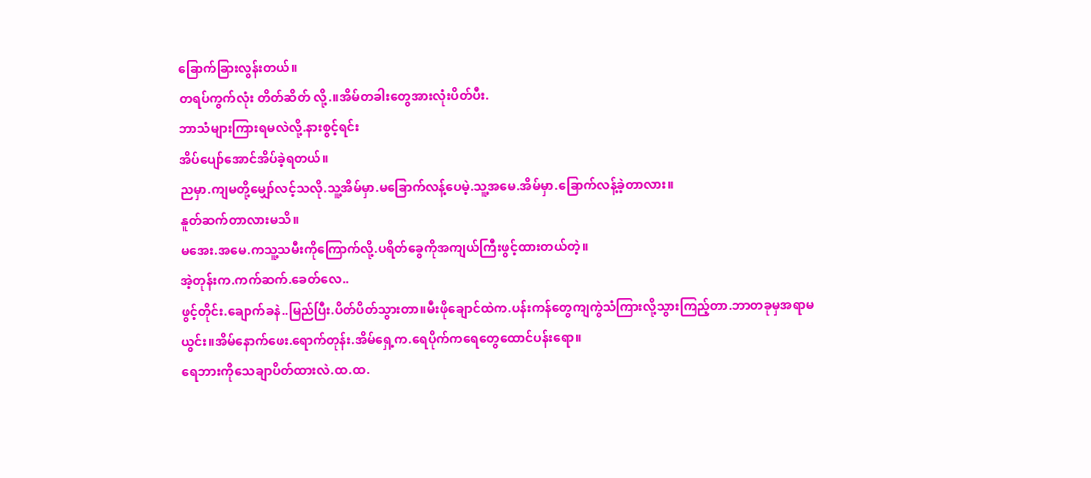ခြောက်ခြားလွန်းတယ်။
တရပ်ကွက်လုံး တိတ်ဆိတ် လို့.။အိမ်တခါးတွေအားလုံးပိတ်ပီး.
ဘာသံများကြားရမလဲလို့.နားစွင့်ရင်း
အိပ်ပျော်အောင်အိပ်ခဲ့ရတယ်။
ညမှာ.ကျမတို့မျှော်လင့်သလို.သူ့အိမ်မှာ.မခြောက်လန့်ပေမဲ့.သူ့အမေ.အိမ်မှာ.ခြောက်လန့်ခဲ့တာလား။
နူတ်ဆက်တာလားမသိ။
မအေး.အမေ.ကသူ့သမီးကိုကြောက်လို့.ပရိတ်ခွေကိုအကျယ်ကြီးဖွင့်ထားတယ်တဲ့။
အဲ့တုန်းက.ကက်ဆက်.ခေတ်လေ..
ဖွင့်တိုင်း.ချောက်ခနဲ..မြည်ပြီး.ပိတ်ပိတ်သွားတာ။မီးဖိုချောင်ထဲက.ပန်းကန်တွေကျကွဲသံကြားလို့သွားကြည့်တာ.ဘာတခုမှအရာမယွင်း။အိမ်နောက်ဖေး.ရောက်တုန်း.အိမ်ရှေ့က.ရေပိုက်ကရေတွေထောင်ပန်းရော။
ရေဘားကိုသေချာပိတ်ထားလဲ.ထ.ထ.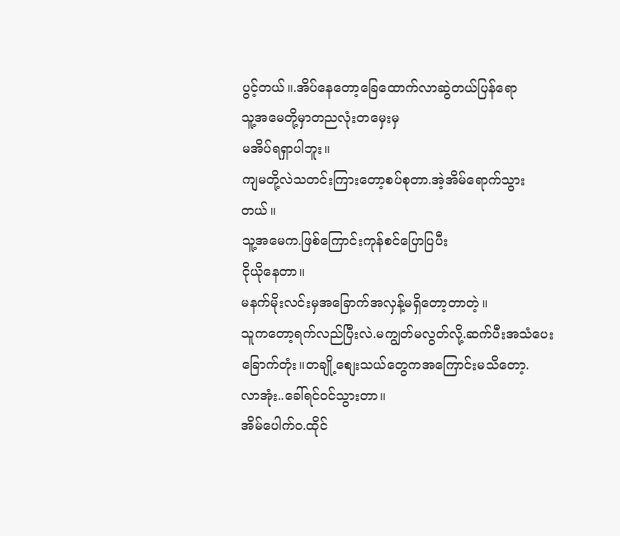ပွင့်တယ်။.အိပ်နေတော့ခြေထောက်လာဆွဲတယ်ပြန်ရော
သူ့အမေတို့မှာတညလုံးတမှေးမှ
မအိပ်ရရှာပါဘူး။
ကျမတို့လဲသတင်းကြားတော့စပ်စုတာ.အဲ့အိမ်ရောက်သွားတယ်။
သူ့အမေက.ဖြစ်ကြောင်းကုန်စင်ပြောပြပီး
ငိုယိုနေတာ။
မနက်မိုးလင်းမှအခြောက်အလှန့်မရှိတော့တာတဲ့။
သူကတော့ရက်လည်ပြီးလဲ.မကျွတ်မလွတ်လို့.ဆက်ပီးအသံပေးခြောက်တုံး။တချို့စျေးသယ်တွေကအကြောင်းမသိတော့.
လာအုံး..ခေါ်ရင်ဝင်သွားတာ။
အိမ်ပေါက်ဝ.ထိုင်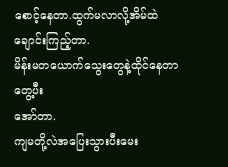စောင့်နေတာ.ထွက်မလာလို့အိမ်ထဲချောင်းကြည့်တာ.
မိန်းမတယောက်သွေးတွေနဲ့ထိုင်နေတာတွေ့ပီး
အော်တာ.
ကျမတို့လဲအပြေးသွားပီးမေး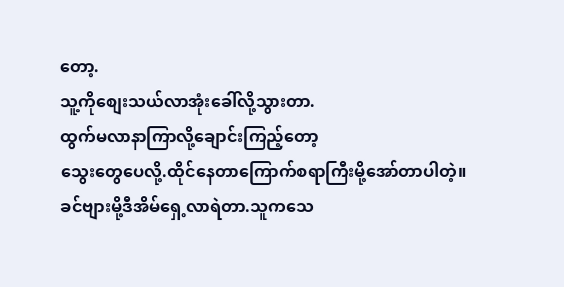တော့.
သူ့ကိုစျေးသယ်လာအုံးခေါ်လို့သွားတာ.
ထွက်မလာနာကြာလို့ချောင်းကြည့်တော့
သွေးတွေပေလို့.ထိုင်နေတာကြောက်စရာကြီးမို့အော်တာပါတဲ့။
ခင်ဗျားမို့ဒီအိမ်ရှေ့လာရဲတာ.သူကသေ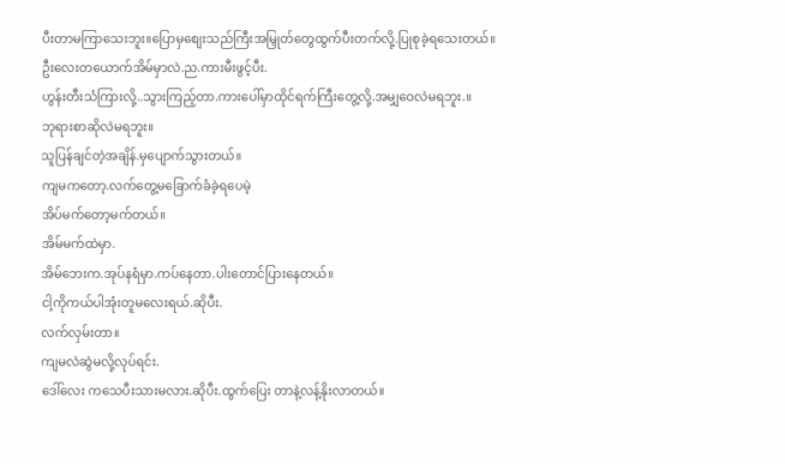ပီးတာမကြာသေးဘူး။ပြောမှစျေးသည်ကြီးအမြှုတ်တွေထွက်ပီးတက်လို့.ပြုစုခဲ့ရသေးတယ်။
ဦးလေးတယောက်အိမ်မှာလဲ.ည.ကားမီးဖွင့်ပီး.
ဟွန်းတီးသံကြားလို့..သွားကြည့်တာ.ကားပေါ်မှာထိုင်ရက်ကြီးတွေ့လို့.အမျှဝေလဲမရဘူး.။
ဘုရားစာဆိုလဲမရဘူး။
သူပြန်ချင်တဲ့အချိန်.မှပျောက်သွားတယ်။
ကျမကတော့.လက်တွေ့မခြောက်ခံခဲ့ရပေမဲ့
အိပ်မက်တော့မက်တယ်။
အိမ်မက်ထဲမှာ.
အိမ်ဘေးက.အုပ်နရံမှာ.ကပ်နေတာ.ပါးတောင်ပြားနေတယ်။
ငါ့ကိုကယ်ပါအုံးတူမလေးရယ်.ဆိုပီး.
လက်လှမ်းတာ။
ကျမလဲဆွဲမလို့လုပ်ရင်း.
ဒေါ်လေး ကသေပီးသားမလား.ဆိုပီး.ထွက်ပြေး တာနဲ့လန့်နိုးလာတယ်။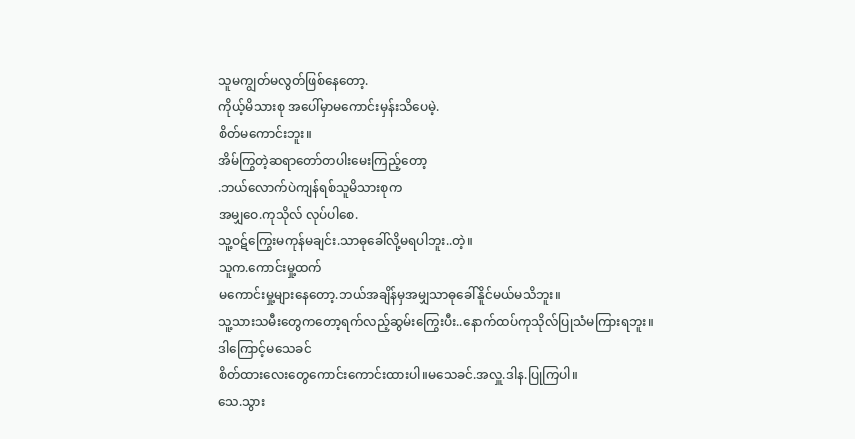သူမကျွတ်မလွတ်ဖြစ်နေတော့.
ကိုယ့်မိသားစု အပေါ်မှာမကောင်းမှန်းသိပေမဲ့.
စိတ်မကောင်းဘူး။
အိမ်ကြွတဲ့ဆရာတော်တပါးမေးကြည့်တော့
.ဘယ်လောက်ပဲကျန်ရစ်သူမိသားစုက
အမျှဝေ.ကုသိုလ် လုပ်ပါစေ.
သူ့ဝဋ်ကြွေးမကုန်မချင်း.သာဓုခေါ်လို့မရပါဘူး..တဲ့။
သူက.ကောင်းမှု့ထက်
မကောင်းမှု့များနေတော့.ဘယ်အချိန်မှအမျှသာဓုခေါ်နိူင်မယ်မသိဘူး။
သူ့သားသမီးတွေကတော့ရက်လည့်ဆွမ်းကြွေးပီး..နောက်ထပ်ကုသိုလ်ပြုသံမကြားရဘူး။
ဒါကြောင့်မသေခင်
စိတ်ထားလေးတွေကောင်းကောင်းထားပါ။မသေခင်.အလှူ.ဒါန.ပြုကြပါ။
သေ.သွား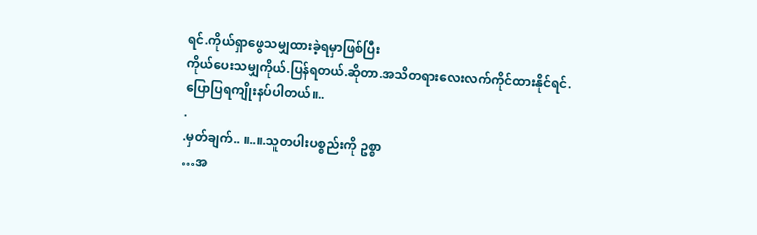ရင်.ကိုယ်ရှာဖွေသမျှထားခဲ့ရမှာဖြစ်ပြီး
ကိုယ်ပေးသမျှကိုယ်.ပြန်ရတယ်.ဆိုတာ.အသိတရားလေးလက်ကိုင်ထားနိုင်ရင်.ပြောပြရကျိုးနပ်ပါတယ်။..
.
.မှတ်ချက်.. ။..။.သူတပါးပစ္စည်းကို ဥစ္စာ
…အ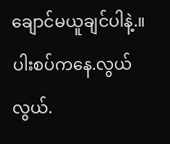ချောင်မယူချင်ပါနဲ့.။ပါးစပ်ကနေ.လွယ်လွယ်.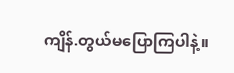ကျိန်.တွယ်မပြောကြပါနဲ့။